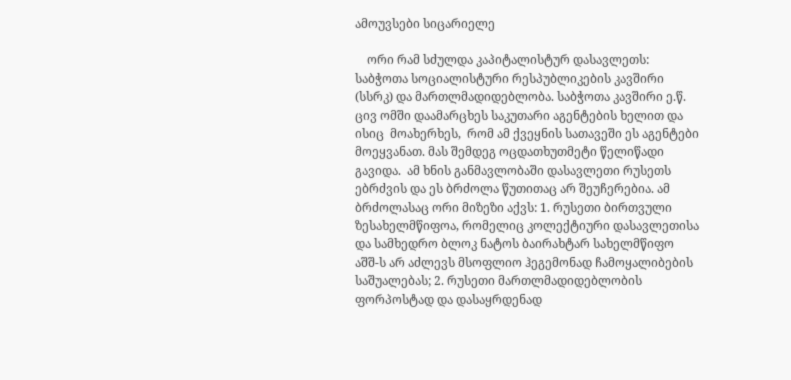ამოუვსები სიცარიელე

    ორი რამ სძულდა კაპიტალისტურ დასავლეთს: საბჭოთა სოციალისტური რესპუბლიკების კავშირი (სსრკ) და მართლმადიდებლობა. საბჭოთა კავშირი ე.წ. ცივ ომში დაამარცხეს საკუთარი აგენტების ხელით და ისიც  მოახერხეს,  რომ ამ ქვეყნის სათავეში ეს აგენტები მოეყვანათ. მას შემდეგ ოცდათხუთმეტი წელიწადი გავიდა.  ამ ხნის განმავლობაში დასავლეთი რუსეთს ებრძვის და ეს ბრძოლა წუთითაც არ შეუჩერებია. ამ ბრძოლასაც ორი მიზეზი აქვს: 1. რუსეთი ბირთვული ზესახელმწიფოა, რომელიც კოლექტიური დასავლეთისა და სამხედრო ბლოკ ნატოს ბაირახტარ სახელმწიფო აშშ-ს არ აძლევს მსოფლიო ჰეგემონად ჩამოყალიბების საშუალებას; 2. რუსეთი მართლმადიდებლობის ფორპოსტად და დასაყრდენად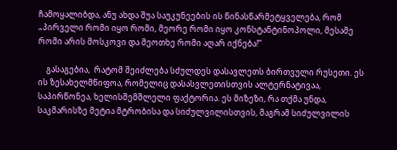ჩამოყალიბდა, ანუ ახდა შუა საუკუნეების ის წინასწარმეტყველება, რომ „პირველი რომი იყო რომი, მეორე რომი იყო კონსტანტინოპოლი, მესამე რომი არის მოსკოვი და მეოთხე რომი აღარ იქნება!”

    გასაგებია,  რატომ შეიძლება სძულდეს დასავლეთს ბირთვული რუსეთი. ეს ის ზესახელმწიფოა, რომელიც დასასვლეთისთვის ალტერნატივაა, საპირწონეა, ხელისშემშლელი ფაქტორია. ეს მიზეზი, რა თქმა უნდა, საკმარისზე მეტია მტრობისა და სიძულვილისთვის, მაგრამ სიძულვილის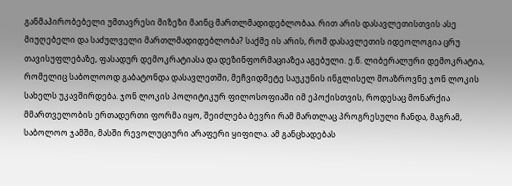განმაპირობებელი უმთავრესი მიზეზი მაინც მართლმადიდებლობაა. რით არის დასავლეთისთვის ასე მიუღებელი და საძულველი მართლმადიდებლობა? საქმე ის არის, რომ დასავლეთის იდეოლოგია ცრუ თავისუფლებაზე, ფასადურ დემოკრატიასა და დეზინფორმაციაზეა აგებული. ე.წ. ლიბერალური დემოკრატია, რომელიც საბოლოოდ გაბატონდა დასავლეთში, მეჩვიდმეტე საუკუნის ინგლისელ მოაზროვნე ჯონ ლოკის სახელს უკავშირდება. ჯონ ლოკის პოლიტიკურ ფილოსოფიაში იმ ეპოქისთვის, როდესაც მონარქია მმართველობის ერთადერთი ფორმა იყო, შეიძლება ბევრი რამ მართლაც პროგრესული ჩანდა, მაგრამ, საბოლოო ჯამში, მასში რევოლუციური არაფერი ყიფილა. ამ განცხადებას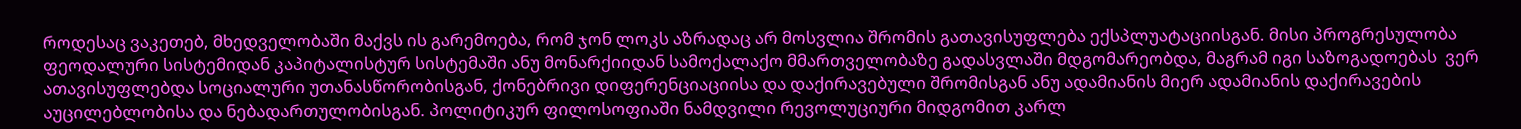როდესაც ვაკეთებ, მხედველობაში მაქვს ის გარემოება, რომ ჯონ ლოკს აზრადაც არ მოსვლია შრომის გათავისუფლება ექსპლუატაციისგან. მისი პროგრესულობა ფეოდალური სისტემიდან კაპიტალისტურ სისტემაში ანუ მონარქიიდან სამოქალაქო მმართველობაზე გადასვლაში მდგომარეობდა, მაგრამ იგი საზოგადოებას  ვერ ათავისუფლებდა სოციალური უთანასწორობისგან, ქონებრივი დიფერენციაციისა და დაქირავებული შრომისგან ანუ ადამიანის მიერ ადამიანის დაქირავების აუცილებლობისა და ნებადართულობისგან. პოლიტიკურ ფილოსოფიაში ნამდვილი რევოლუციური მიდგომით კარლ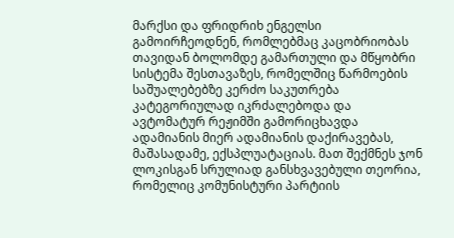მარქსი და ფრიდრიხ ენგელსი გამოირჩეოდნენ, რომლებმაც კაცობრიობას თავიდან ბოლომდე გამართული და მწყობრი სისტემა შესთავაზეს, რომელშიც წარმოების საშუალებებზე კერძო საკუთრება კატეგორიულად იკრძალებოდა და  ავტომატურ რეჟიმში გამორიცხავდა ადამიანის მიერ ადამიანის დაქირავებას, მაშასადამე, ექსპლუატაციას. მათ შექმნეს ჯონ ლოკისგან სრულიად განსხვავებული თეორია, რომელიც კომუნისტური პარტიის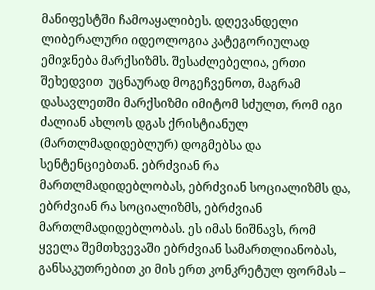მანიფესტში ჩამოაყალიბეს. დღევანდელი ლიბერალური იდეოლოგია კატეგორიულად ემიჯნება მარქსიზმს. შესაძლებელია, ერთი შეხედვით  უცნაურად მოგეჩვენოთ, მაგრამ დასავლეთში მარქსიზმი იმიტომ სძულთ, რომ იგი ძალიან ახლოს დგას ქრისტიანულ (მართლმადიდებლურ) დოგმებსა და სენტენციებთან. ებრძვიან რა მართლმადიდებლობას, ებრძვიან სოციალიზმს და, ებრძვიან რა სოციალიზმს, ებრძვიან მართლმადიდებლობას. ეს იმას ნიშნავს, რომ ყველა შემთხვევაში ებრძვიან სამართლიანობას, განსაკუთრებით კი მის ერთ კონკრეტულ ფორმას –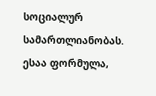სოციალურ სამართლიანობას. ესაა ფორმულა,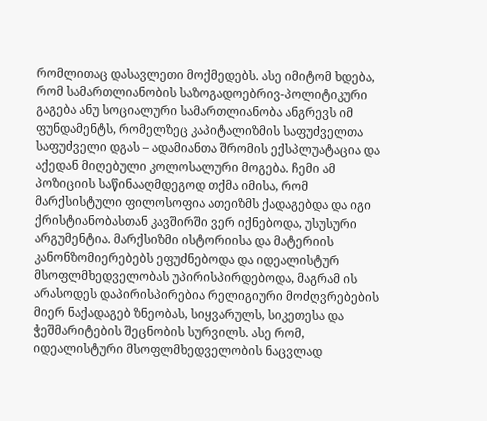რომლითაც დასავლეთი მოქმედებს. ასე იმიტომ ხდება, რომ სამართლიანობის საზოგადოებრივ-პოლიტიკური გაგება ანუ სოციალური სამართლიანობა ანგრევს იმ ფუნდამენტს, რომელზეც კაპიტალიზმის საფუძველთა საფუძველი დგას – ადამიანთა შრომის ექსპლუატაცია და აქედან მიღებული კოლოსალური მოგება. ჩემი ამ პოზიციის საწინააღმდეგოდ თქმა იმისა, რომ მარქსისტული ფილოსოფია ათეიზმს ქადაგებდა და იგი ქრისტიანობასთან კავშირში ვერ იქნებოდა, უსუსური არგუმენტია. მარქსიზმი ისტორიისა და მატერიის კანონზომიერებებს ეფუძნებოდა და იდეალისტურ მსოფლმხედველობას უპირისპირდებოდა, მაგრამ ის არასოდეს დაპირისპირებია რელიგიური მოძღვრებების მიერ ნაქადაგებ ზნეობას, სიყვარულს, სიკეთესა და ჭეშმარიტების შეცნობის სურვილს. ასე რომ, იდეალისტური მსოფლმხედველობის ნაცვლად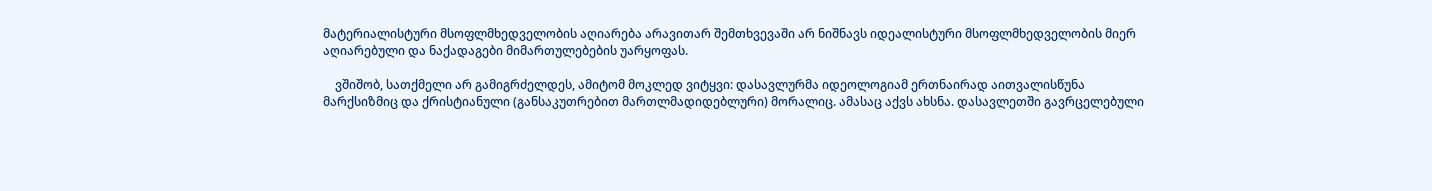მატერიალისტური მსოფლმხედველობის აღიარება არავითარ შემთხვევაში არ ნიშნავს იდეალისტური მსოფლმხედველობის მიერ აღიარებული და ნაქადაგები მიმართულებების უარყოფას.

    ვშიშობ, სათქმელი არ გამიგრძელდეს, ამიტომ მოკლედ ვიტყვი: დასავლურმა იდეოლოგიამ ერთნაირად აითვალისწუნა მარქსიზმიც და ქრისტიანული (განსაკუთრებით მართლმადიდებლური) მორალიც. ამასაც აქვს ახსნა. დასავლეთში გავრცელებული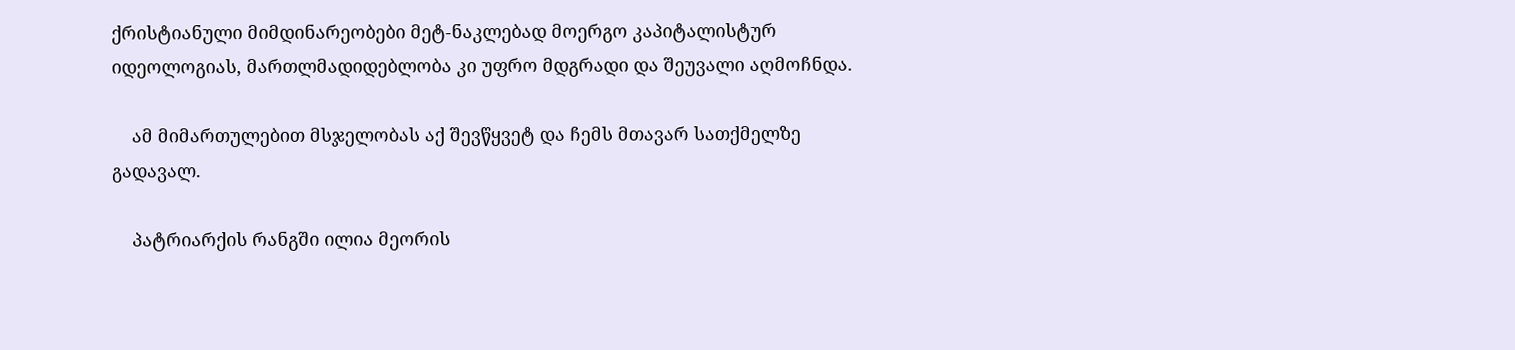ქრისტიანული მიმდინარეობები მეტ-ნაკლებად მოერგო კაპიტალისტურ იდეოლოგიას, მართლმადიდებლობა კი უფრო მდგრადი და შეუვალი აღმოჩნდა.

    ამ მიმართულებით მსჯელობას აქ შევწყვეტ და ჩემს მთავარ სათქმელზე გადავალ.

    პატრიარქის რანგში ილია მეორის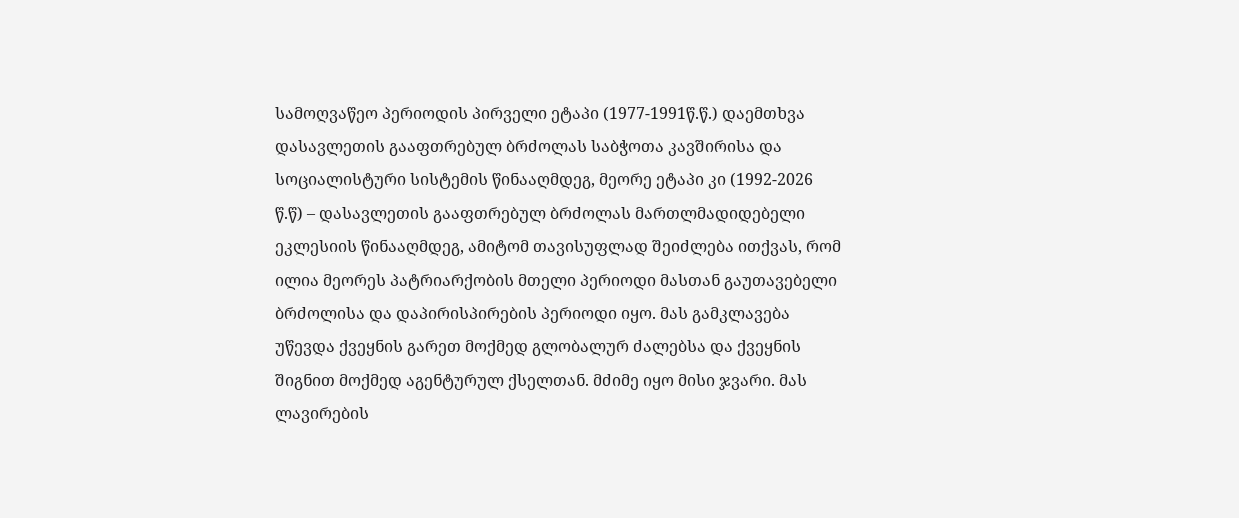სამოღვაწეო პერიოდის პირველი ეტაპი (1977-1991წ.წ.) დაემთხვა დასავლეთის გააფთრებულ ბრძოლას საბჭოთა კავშირისა და სოციალისტური სისტემის წინააღმდეგ, მეორე ეტაპი კი (1992-2026 წ.წ) – დასავლეთის გააფთრებულ ბრძოლას მართლმადიდებელი ეკლესიის წინააღმდეგ, ამიტომ თავისუფლად შეიძლება ითქვას, რომ ილია მეორეს პატრიარქობის მთელი პერიოდი მასთან გაუთავებელი ბრძოლისა და დაპირისპირების პერიოდი იყო. მას გამკლავება უწევდა ქვეყნის გარეთ მოქმედ გლობალურ ძალებსა და ქვეყნის შიგნით მოქმედ აგენტურულ ქსელთან. მძიმე იყო მისი ჯვარი. მას ლავირების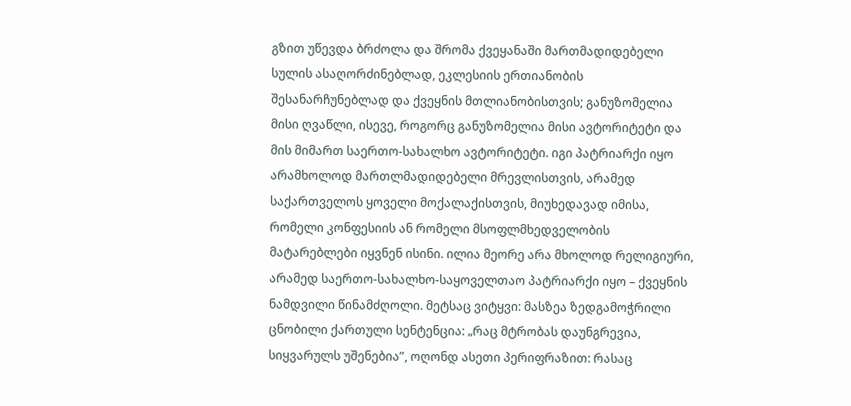გზით უწევდა ბრძოლა და შრომა ქვეყანაში მართმადიდებელი სულის ასაღორძინებლად, ეკლესიის ერთიანობის შესანარჩუნებლად და ქვეყნის მთლიანობისთვის; განუზომელია მისი ღვაწლი, ისევე, როგორც განუზომელია მისი ავტორიტეტი და მის მიმართ საერთო-სახალხო ავტორიტეტი. იგი პატრიარქი იყო არამხოლოდ მართლმადიდებელი მრევლისთვის, არამედ საქართველოს ყოველი მოქალაქისთვის, მიუხედავად იმისა, რომელი კონფესიის ან რომელი მსოფლმხედველობის მატარებლები იყვნენ ისინი. ილია მეორე არა მხოლოდ რელიგიური, არამედ საერთო-სახალხო-საყოველთაო პატრიარქი იყო – ქვეყნის ნამდვილი წინამძღოლი. მეტსაც ვიტყვი: მასზეა ზედგამოჭრილი ცნობილი ქართული სენტენცია: „რაც მტრობას დაუნგრევია, სიყვარულს უშენებია”, ოღონდ ასეთი პერიფრაზით: რასაც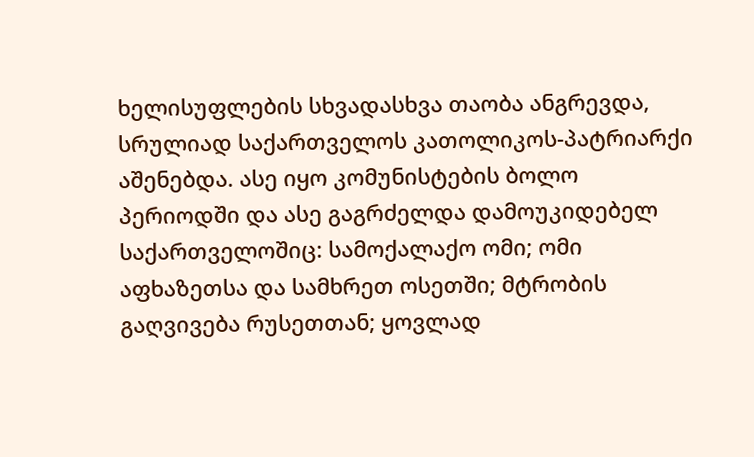ხელისუფლების სხვადასხვა თაობა ანგრევდა, სრულიად საქართველოს კათოლიკოს-პატრიარქი აშენებდა. ასე იყო კომუნისტების ბოლო პერიოდში და ასე გაგრძელდა დამოუკიდებელ საქართველოშიც: სამოქალაქო ომი; ომი აფხაზეთსა და სამხრეთ ოსეთში; მტრობის გაღვივება რუსეთთან; ყოვლად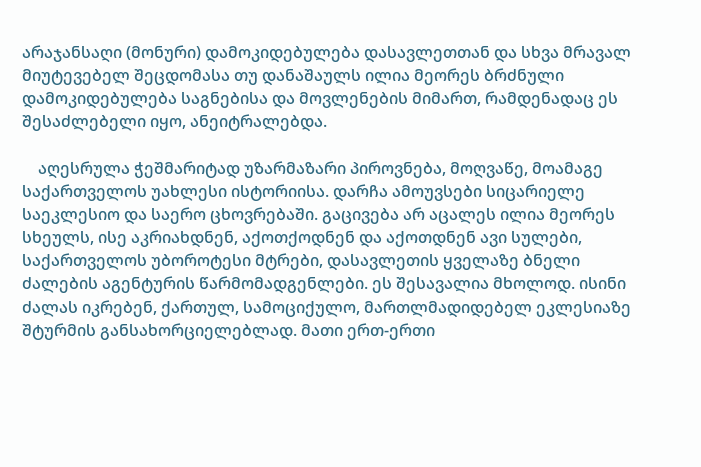არაჯანსაღი (მონური) დამოკიდებულება დასავლეთთან და სხვა მრავალ მიუტევებელ შეცდომასა თუ დანაშაულს ილია მეორეს ბრძნული დამოკიდებულება საგნებისა და მოვლენების მიმართ, რამდენადაც ეს შესაძლებელი იყო, ანეიტრალებდა.

    აღესრულა ჭეშმარიტად უზარმაზარი პიროვნება, მოღვაწე, მოამაგე საქართველოს უახლესი ისტორიისა. დარჩა ამოუვსები სიცარიელე საეკლესიო და საერო ცხოვრებაში. გაცივება არ აცალეს ილია მეორეს სხეულს, ისე აკრიახდნენ, აქოთქოდნენ და აქოთდნენ ავი სულები, საქართველოს უბოროტესი მტრები, დასავლეთის ყველაზე ბნელი ძალების აგენტურის წარმომადგენლები. ეს შესავალია მხოლოდ. ისინი ძალას იკრებენ, ქართულ, სამოციქულო, მართლმადიდებელ ეკლესიაზე შტურმის განსახორციელებლად. მათი ერთ-ერთი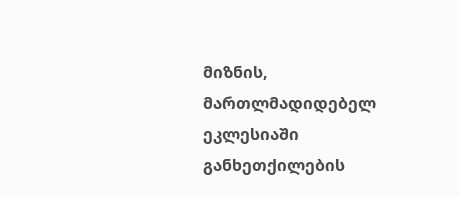მიზნის, მართლმადიდებელ ეკლესიაში განხეთქილების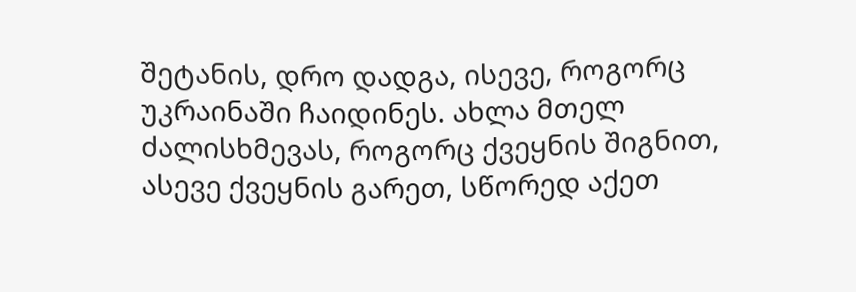შეტანის, დრო დადგა, ისევე, როგორც უკრაინაში ჩაიდინეს. ახლა მთელ ძალისხმევას, როგორც ქვეყნის შიგნით, ასევე ქვეყნის გარეთ, სწორედ აქეთ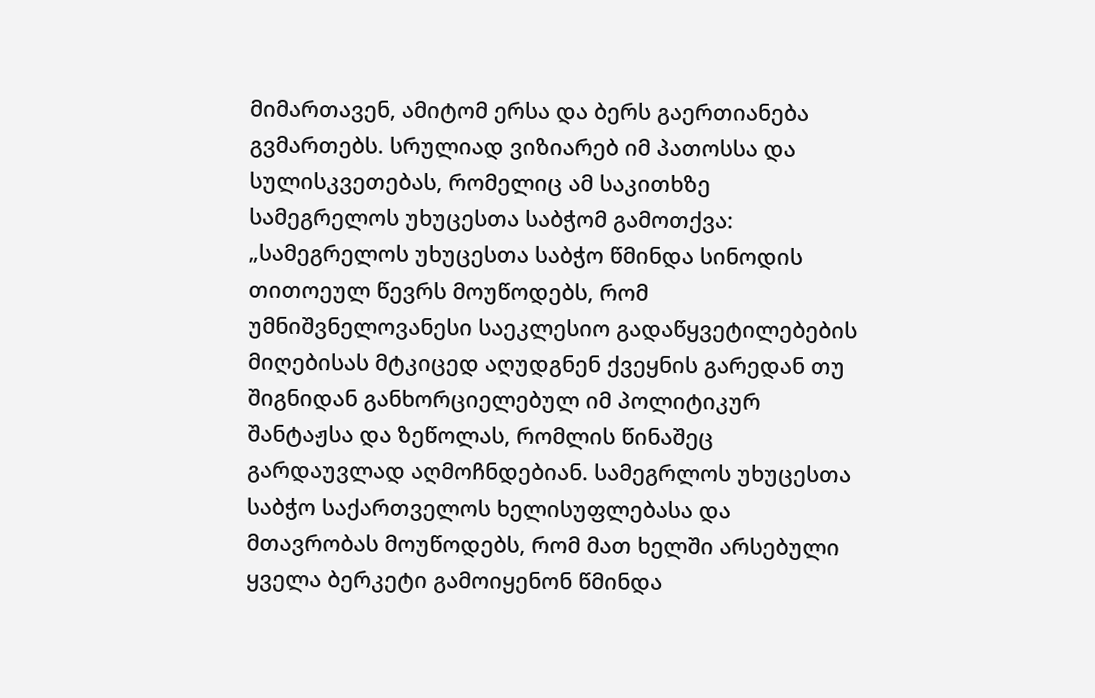მიმართავენ, ამიტომ ერსა და ბერს გაერთიანება გვმართებს. სრულიად ვიზიარებ იმ პათოსსა და სულისკვეთებას, რომელიც ამ საკითხზე  სამეგრელოს უხუცესთა საბჭომ გამოთქვა: „სამეგრელოს უხუცესთა საბჭო წმინდა სინოდის თითოეულ წევრს მოუწოდებს, რომ უმნიშვნელოვანესი საეკლესიო გადაწყვეტილებების მიღებისას მტკიცედ აღუდგნენ ქვეყნის გარედან თუ შიგნიდან განხორციელებულ იმ პოლიტიკურ შანტაჟსა და ზეწოლას, რომლის წინაშეც გარდაუვლად აღმოჩნდებიან. სამეგრლოს უხუცესთა საბჭო საქართველოს ხელისუფლებასა და მთავრობას მოუწოდებს, რომ მათ ხელში არსებული ყველა ბერკეტი გამოიყენონ წმინდა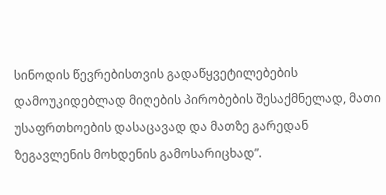სინოდის წევრებისთვის გადაწყვეტილებების დამოუკიდებლად მიღების პირობების შესაქმნელად, მათი უსაფრთხოების დასაცავად და მათზე გარედან ზეგავლენის მოხდენის გამოსარიცხად”.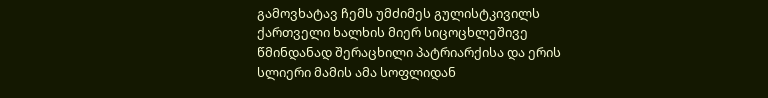გამოვხატავ ჩემს უმძიმეს გულისტკივილს ქართველი ხალხის მიერ სიცოცხლეშივე წმინდანად შერაცხილი პატრიარქისა და ერის სლიერი მამის ამა სოფლიდან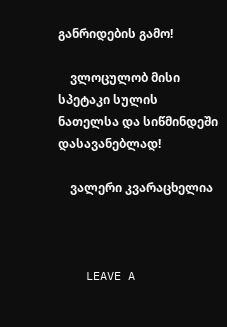განრიდების გამო!

    ვლოცულობ მისი სპეტაკი სულის ნათელსა და სიწმინდეში დასავანებლად!

    ვალერი კვარაცხელია



    LEAVE A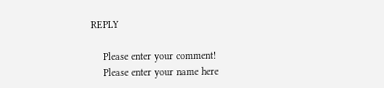REPLY

    Please enter your comment!
    Please enter your name here